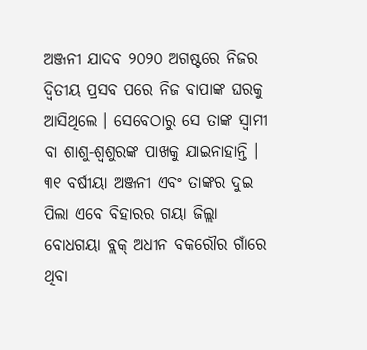ଅଞ୍ଜନୀ ଯାଦବ ୨୦୨୦ ଅଗଷ୍ଟରେ ନିଜର ଦ୍ୱିତୀୟ ପ୍ରସବ ପରେ ନିଜ ବାପାଙ୍କ ଘରକୁ ଆସିଥିଲେ । ସେବେଠାରୁ ସେ ତାଙ୍କ ସ୍ୱାମୀ ବା ଶାଶୁ-ଶ୍ୱଶୁରଙ୍କ ପାଖକୁ ଯାଇନାହାନ୍ତି । ୩୧ ବର୍ଷୀୟା ଅଞ୍ଜନୀ ଏବଂ ତାଙ୍କର ଦୁଇ ପିଲା ଏବେ ବିହାରର ଗୟା ଜିଲ୍ଲା ବୋଧଗୟା ବ୍ଲକ୍ ଅଧୀନ ବକରୌର ଗାଁରେ ଥିବା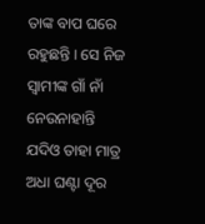ତାଙ୍କ ବାପ ଘରେ ରହୁଛନ୍ତି । ସେ ନିଜ ସ୍ୱାମୀଙ୍କ ଗାଁ ନାଁ ନେଉନାହାନ୍ତି ଯଦିଓ ତାହା ମାତ୍ର ଅଧା ଘଣ୍ଟା ଦୂର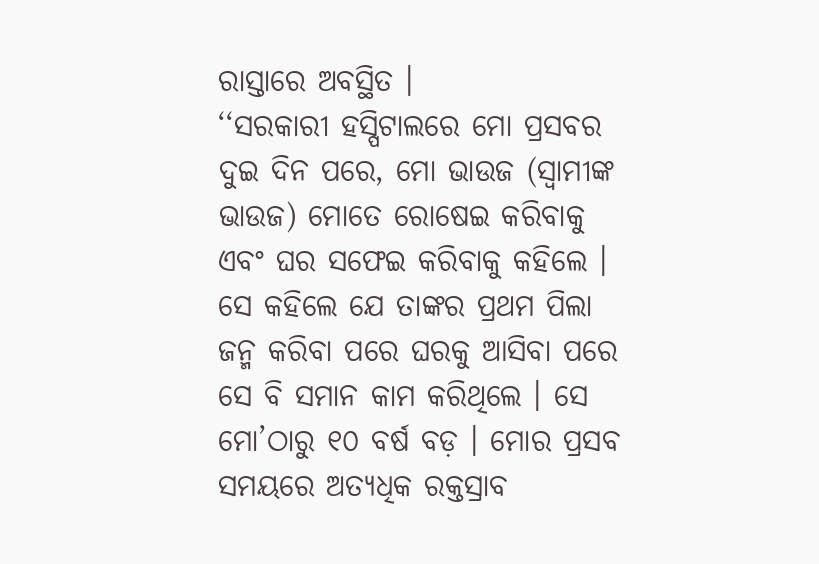ରାସ୍ତାରେ ଅବସ୍ଥିତ ।
‘‘ସରକାରୀ ହସ୍ପିଟାଲରେ ମୋ ପ୍ରସବର ଦୁଇ ଦିନ ପରେ, ମୋ ଭାଉଜ (ସ୍ୱାମୀଙ୍କ ଭାଉଜ) ମୋତେ ରୋଷେଇ କରିବାକୁ ଏବଂ ଘର ସଫେଇ କରିବାକୁ କହିଲେ । ସେ କହିଲେ ଯେ ତାଙ୍କର ପ୍ରଥମ ପିଲା ଜନ୍ମ କରିବା ପରେ ଘରକୁ ଆସିବା ପରେ ସେ ବି ସମାନ କାମ କରିଥିଲେ । ସେ ମୋ’ଠାରୁ ୧୦ ବର୍ଷ ବଡ଼ । ମୋର ପ୍ରସବ ସମୟରେ ଅତ୍ୟଧିକ ରକ୍ତସ୍ରାବ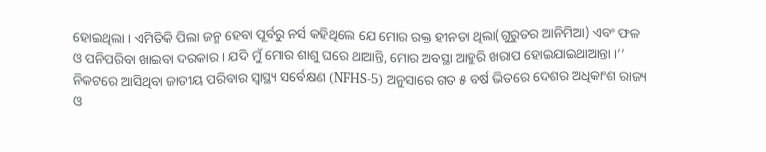ହୋଇଥିଲା । ଏମିତିକି ପିଲା ଜନ୍ମ ହେବା ପୂର୍ବରୁ ନର୍ସ କହିଥିଲେ ଯେ ମୋର ରକ୍ତ ହୀନତା ଥିଲା(ଗୁରୁତର ଆନିମିଆ) ଏବଂ ଫଳ ଓ ପନିପରିବା ଖାଇବା ଦରକାର । ଯଦି ମୁଁ ମୋର ଶାଶୁ ଘରେ ଥାଆନ୍ତି, ମୋର ଅବସ୍ଥା ଆହୁରି ଖରାପ ହୋଇଯାଇଥାଆନ୍ତା ।’’
ନିକଟରେ ଆସିଥିବା ଜାତୀୟ ପରିବାର ସ୍ୱାସ୍ଥ୍ୟ ସର୍ବେକ୍ଷଣ (NFHS-5) ଅନୁସାରେ ଗତ ୫ ବର୍ଷ ଭିତରେ ଦେଶର ଅଧିକାଂଶ ରାଜ୍ୟ ଓ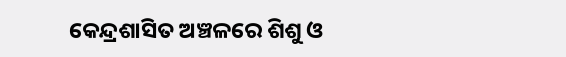କେନ୍ଦ୍ରଶାସିତ ଅଞ୍ଚଳରେ ଶିଶୁ ଓ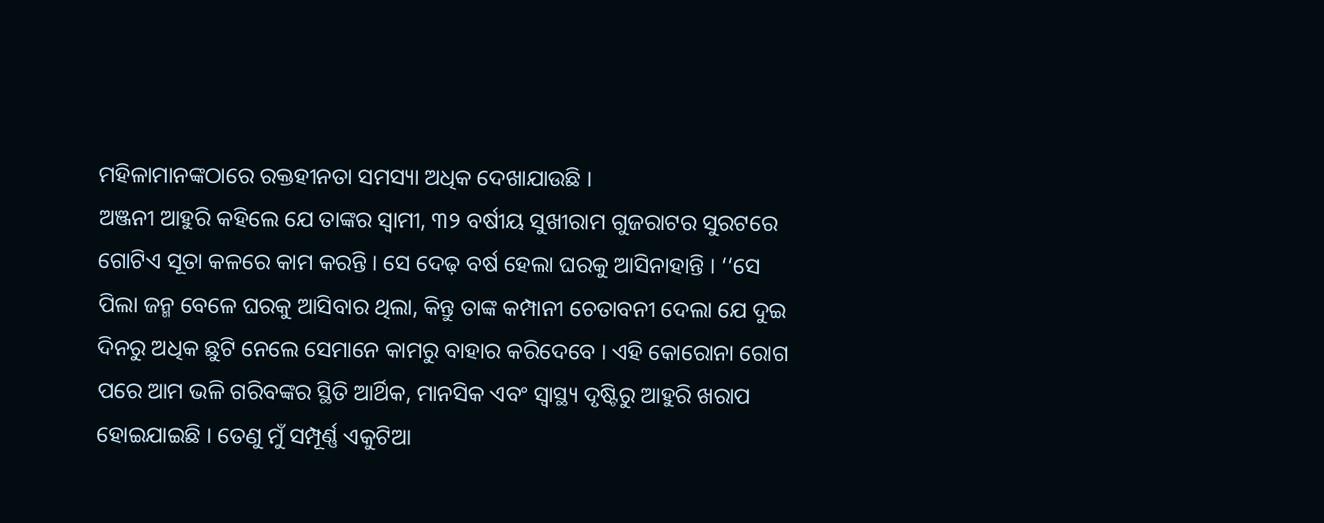ମହିଳାମାନଙ୍କଠାରେ ରକ୍ତହୀନତା ସମସ୍ୟା ଅଧିକ ଦେଖାଯାଉଛି ।
ଅଞ୍ଜନୀ ଆହୁରି କହିଲେ ଯେ ତାଙ୍କର ସ୍ୱାମୀ, ୩୨ ବର୍ଷୀୟ ସୁଖୀରାମ ଗୁଜରାଟର ସୁରଟରେ ଗୋଟିଏ ସୂତା କଳରେ କାମ କରନ୍ତି । ସେ ଦେଢ଼ ବର୍ଷ ହେଲା ଘରକୁ ଆସିନାହାନ୍ତି । ‘‘ସେ ପିଲା ଜନ୍ମ ବେଳେ ଘରକୁ ଆସିବାର ଥିଲା, କିନ୍ତୁ ତାଙ୍କ କମ୍ପାନୀ ଚେତାବନୀ ଦେଲା ଯେ ଦୁଇ ଦିନରୁ ଅଧିକ ଛୁଟି ନେଲେ ସେମାନେ କାମରୁ ବାହାର କରିଦେବେ । ଏହି କୋରୋନା ରୋଗ ପରେ ଆମ ଭଳି ଗରିବଙ୍କର ସ୍ଥିତି ଆର୍ଥିକ, ମାନସିକ ଏବଂ ସ୍ୱାସ୍ଥ୍ୟ ଦୃଷ୍ଟିରୁ ଆହୁରି ଖରାପ ହୋଇଯାଇଛି । ତେଣୁ ମୁଁ ସମ୍ପୂର୍ଣ୍ଣ ଏକୁଟିଆ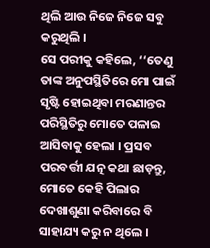ଥିଲି ଆଉ ନିଜେ ନିଜେ ସବୁ କରୁଥିଲି ।
ସେ ପରୀକୁ କହିଲେ, ‘‘ତେଣୁ ତାଙ୍କ ଅନୁପସ୍ଥିତିରେ ମୋ ପାଇଁ ସୃଷ୍ଟି ହୋଇଥିବା ମରଣାନ୍ତର ପରିସ୍ଥିତିରୁ ମୋତେ ପଳାଇ ଆସିବାକୁ ହେଲା । ପ୍ରସବ ପରବର୍ତ୍ତୀ ଯତ୍ନ କଥା ଛାଡ଼ନ୍ତୁ, ମୋତେ କେହି ପିଲାର ଦେଖାଶୁଣା କରିବାରେ ବି ସାହାଯ୍ୟ କରୁ ନ ଥିଲେ ।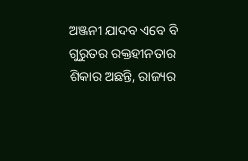ଅଞ୍ଜନୀ ଯାଦବ ଏବେ ବି ଗୁରୁତର ରକ୍ତହୀନତାର ଶିକାର ଅଛନ୍ତି, ରାଜ୍ୟର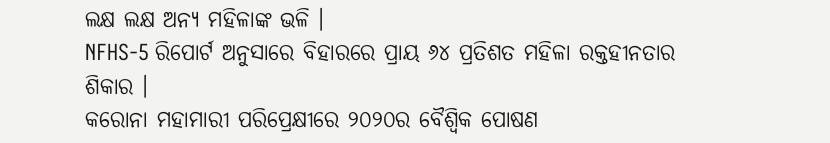ଲକ୍ଷ ଲକ୍ଷ ଅନ୍ୟ ମହିଳାଙ୍କ ଭଳି ।
NFHS-5 ରିପୋର୍ଟ ଅନୁସାରେ ବିହାରରେ ପ୍ରାୟ ୬୪ ପ୍ରତିଶତ ମହିଳା ରକ୍ତହୀନତାର ଶିକାର ।
କରୋନା ମହାମାରୀ ପରିପ୍ରେକ୍ଷୀରେ ୨୦୨୦ର ବୈଶ୍ୱିକ ପୋଷଣ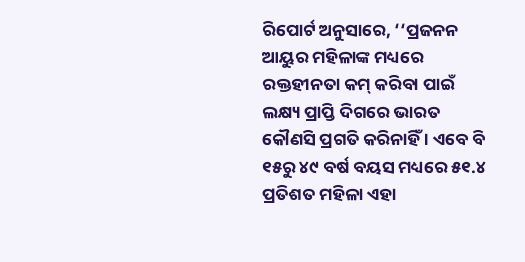ରିପୋର୍ଟ ଅନୁସାରେ, ‘‘ପ୍ରଜନନ ଆୟୁର ମହିଳାଙ୍କ ମଧ୍ୟରେ ରକ୍ତହୀନତା କମ୍ କରିବା ପାଇଁ ଲକ୍ଷ୍ୟ ପ୍ରାପ୍ତି ଦିଗରେ ଭାରତ କୌଣସି ପ୍ରଗତି କରିନାହିଁ । ଏବେ ବି ୧୫ରୁ ୪୯ ବର୍ଷ ବୟସ ମଧ୍ୟରେ ୫୧.୪ ପ୍ରତିଶତ ମହିଳା ଏହା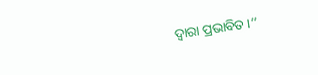ଦ୍ବାରା ପ୍ରଭାବିତ ।’’